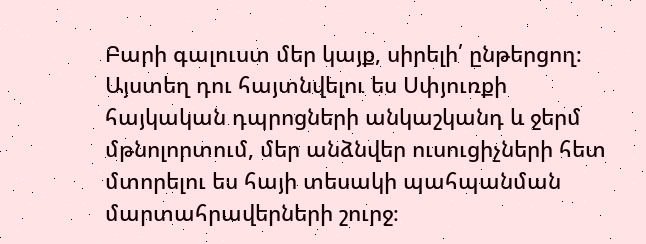Բարի գալուստ մեր կայք, սիրելի՛ ընթերցող։ Այստեղ դու հայտնվելու ես Սփյուռքի հայկական դպրոցների անկաշկանդ և ջերմ մթնոլորտում, մեր անձնվեր ուսուցիչների հետ մտորելու ես հայի տեսակի պահպանման մարտահրավերների շուրջ։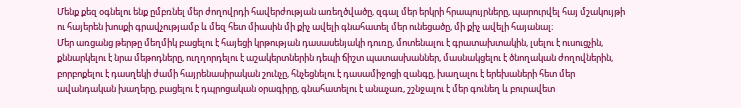Մենք քեզ օգնելու ենք ըմբռնել մեր ժողովրդի հավերժության առեղծվածը, զգալ մեր երկրի հրապույրները, պարուրվել հայ մշակույթի ու հայերեն խոսքի գրավչությամբ և մեզ հետ միասին մի քիչ ավելի գնահատել մեր ունեցածը, մի քիչ ավելի հայանալ։
Մեր առցանց թերթը մեղմիկ բացելու է հայեցի կրթության դասասենյակի դուռը, մոտենալու է գրատախտակին, լսելու է ուսուցչին, քննարկելու է նրա մեթոդները, ուղղորդելու է աշակերտներին դեպի ճիշտ պատասխաններ, մասնակցելու է ծնողական ժողովներին, բորբոքելու է դասղեկի ժամի հայրենասիրական շունչը, հնչեցնելու է դասամիջոցի զանգը, խաղալու է երեխաների հետ մեր ավանդական խաղերը, բացելու է դպրոցական օրագիրը, գնահատելու է անաչառ, շշնջալու է մեր գունեղ և բուրավետ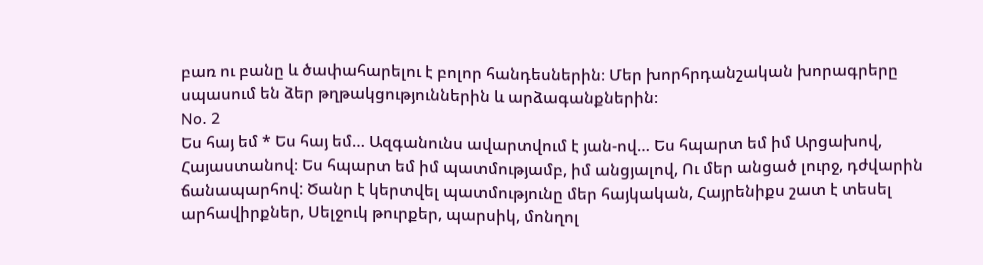բառ ու բանը և ծափահարելու է բոլոր հանդեսներին։ Մեր խորհրդանշական խորագրերը սպասում են ձեր թղթակցություններին և արձագանքներին։
No. 2
Ես հայ եմ * Ես հայ եմ… Ազգանունս ավարտվում է յան-ով… Ես հպարտ եմ իմ Արցախով, Հայաստանով։ Ես հպարտ եմ իմ պատմությամբ, իմ անցյալով, Ու մեր անցած լուրջ, դժվարին ճանապարհով: Ծանր է կերտվել պատմությունը մեր հայկական, Հայրենիքս շատ է տեսել արհավիրքներ, Սելջուկ թուրքեր, պարսիկ, մոնղոլ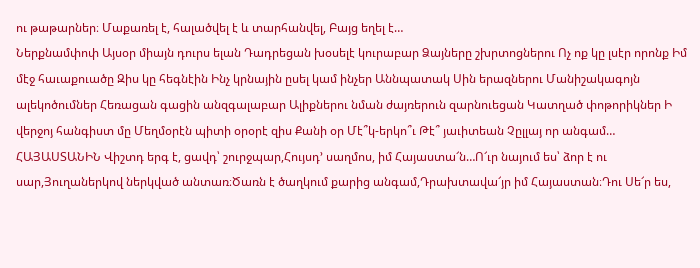ու թաթարներ։ Մաքառել է, հալածվել է և տարհանվել, Բայց եղել է…
Ներքնամփոփ Այսօր միայն դուրս ելան Դադրեցան խօսելէ կուրաբար Ձայները շխրտոցներու Ոչ ոք կը լսէր որոնք Իմ մէջ հաւաքուածը Զիս կը հեգնէին Ինչ կրնային ըսել կամ ինչեր Աննպատակ Սին երազներու Մանիշակագոյն ալեկոծումներ Հեռացան գացին անզգալաբար Ալիքներու նման ժայռերուն զարնուեցան Կատղած փոթորիկներ Ի վերջոյ հանգիստ մը Մեղմօրէն պիտի օրօրէ զիս Քանի օր Մէ՞կ-երկո՞ւ Թէ՞ յաւիտեան Չըլլայ որ անգամ…
ՀԱՅԱՍՏԱՆԻՆ Վիշտդ երգ է, ցավդ՝ շուրջպար,Հույսդ’ սաղմոս, իմ Հայաստա՜ն…Ո՜ւր նայում ես՝ ձոր է ու սար,Յուղաներկով ներկված անտառ։Ծառն է ծաղկում քարից անգամ,Դրախտավա՜յր իմ Հայաստան։Դու Սե՜ր ես,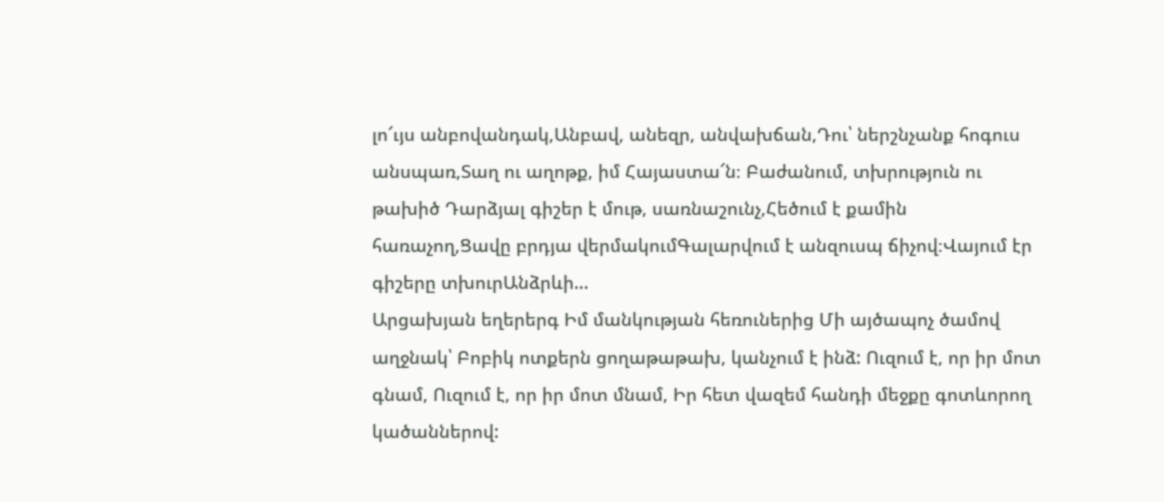լո՜ւյս անբովանդակ,Անբավ, անեզր, անվախճան,Դու՝ ներշնչանք հոգուս անսպառ,Տաղ ու աղոթք, իմ Հայաստա՜ն։ Բաժանում, տխրություն ու թախիծ Դարձյալ գիշեր է մութ, սառնաշունչ,Հեծում է քամին հառաչող,Ցավը բրդյա վերմակումԳալարվում է անզուսպ ճիչով։Վայում էր գիշերը տխուրԱնձրևի…
Արցախյան եղերերգ Իմ մանկության հեռուներից Մի այծապոչ ծամով աղջնակ՝ Բոբիկ ոտքերն ցողաթաթախ, կանչում է ինձ: Ուզում է, որ իր մոտ գնամ, Ուզում է, որ իր մոտ մնամ, Իր հետ վազեմ հանդի մեջքը գոտևորող կածաններով: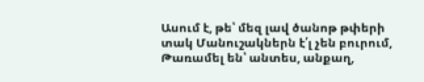Ասում է, թե՝ մեզ լավ ծանոթ թփերի տակ Մանուշակներն է՛լ չեն բուրում, Թառամել են՝ անտես, անքաղ,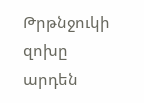Թրթնջուկի զոխը արդեն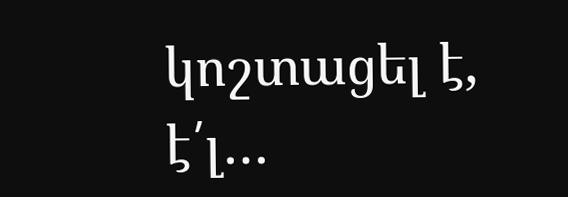կոշտացել է, է՛լ…